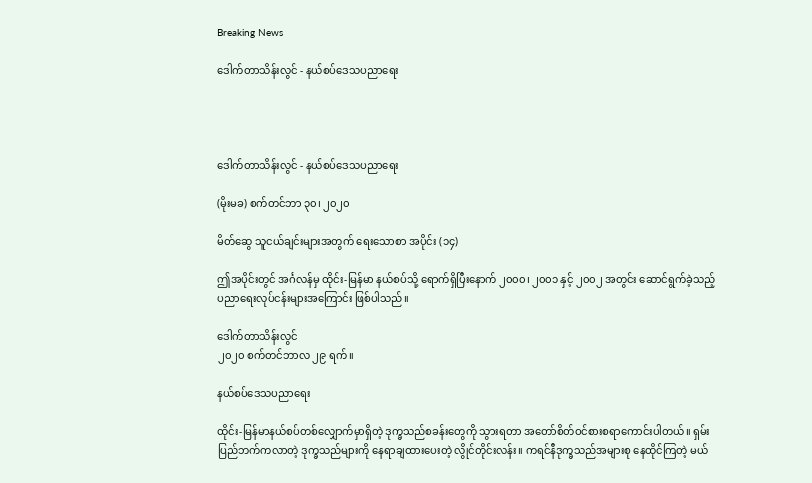Breaking News

ဒေါက်တာသိန်းလွင် - နယ်စပ်ဒေသပညာရေး




ဒေါက်တာသိန်းလွင် - နယ်စပ်ဒေသပညာရေး

(မိုးမခ) စက်တင်ဘာ ၃၀၊ ၂၀၂၀

မိတ်ဆွေ သူငယ်ချင်းများအတွက် ရေးသောစာ အပိုင်း (၁၄)

ဤအပိုင်းတွင် အင်္ဂလန်မှ ထိုင်း-မြန်မာ နယ်စပ်သို့ ရောက်ရှိပြီးနောက် ၂၀၀၀၊ ၂၀၀၁ နှင့် ၂၀၀၂ အတွင်း ဆောင်ရွက်ခဲ့သည့် ပညာရေးလုပ်ငန်းများအကြောင်း ဖြစ်ပါသည်။

ဒေါက်တာသိန်းလွင်
၂၀၂၀ စက်တင်ဘာလ ၂၉ ရက်။

နယ်စပ်ဒေသပညာရေး

ထိုင်း-မြန်မာနယ်စပ်တစ်လျှောက်မှာရှိတဲ့ ဒုက္ခသည်စခန်းတွေကို သွားရတာ အတော်စိတ်ဝင်စားစရာကောင်းပါတယ်။ ရှမ်းပြည်ဘက်ကလာတဲ့ ဒုက္ခသည်များကို နေရာချထားပေးတဲ့ လွိုင်တိုင်းလန်း။ ကရင်နီဒုက္ခသည်အများစု နေထိုင်ကြတဲ့ မယ်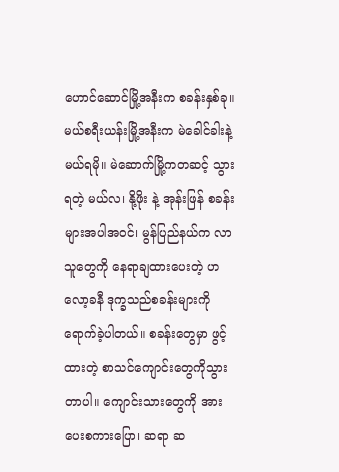ဟောင်ဆောင်မြို့အနီးက စခန်းနှစ်ခု။ မယ်စရီးယန်းမြို့အနီးက မဲခေါင်ခါးနဲ့ မယ်ရမို။ မဲဆောက်မြို့ကတဆင့် သွားရတဲ့ မယ်လ၊ နို့ဖိုး နဲ့ အုန်းဖြန် စခန်းများအပါအဝင်၊ မွန်ပြည်နယ်က လာသူတွေကို နေရာချထားပေးတဲ့ ဟလော့ခနီ ဒုက္ခသည်စခန်းများကို ရောက်ခဲ့ပါတယ်။ စခန်းတွေမှာ ဖွင့်ထားတဲ့ စာသင်ကျောင်းတွေကိုသွားတာပါ။ ကျောင်းသားတွေကို အားပေးစကားပြော၊ ဆရာ ဆ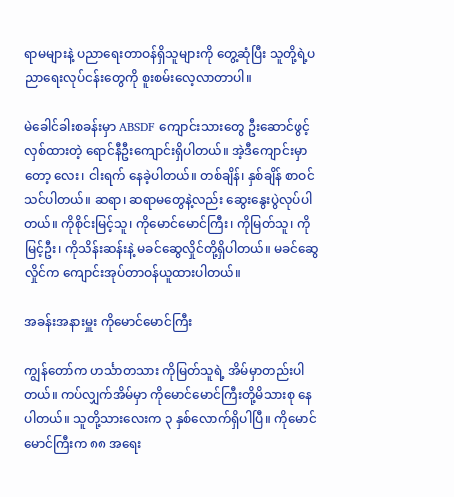ရာမများနဲ့ ပညာရေးတာဝန်ရှိသူများကို တွေ့ဆုံပြီး သူတို့ရဲ့ပညာရေးလုပ်ငန်းတွေကို စူးစမ်းလေ့လာတာပါ။

မဲခေါင်ခါးစခန်းမှာ ABSDF ကျောင်းသားတွေ ဦးဆောင်ဖွင့်လှစ်ထားတဲ့ ရောင်နီဦးကျောင်းရှိပါတယ်။ အဲ့ဒီကျောင်းမှာတော့ လေး၊ ငါးရက် နေခဲ့ပါတယ်။ တစ်ချိန်၊ နှစ်ချိန် စာဝင်သင်ပါတယ်။ ဆရာ၊ ဆရာမတွေနဲ့လည်း ဆွေးနွေးပွဲလုပ်ပါတယ်။ ကိုစိုင်းမြင့်သူ၊ ကိုမောင်မောင်ကြီး၊ ကိုမြတ်သူ၊ ကိုမြင့်ဦး၊ ကိုသိန်းဆန်းနဲ့ မခင်ဆွေလှိုင်တို့ရှိပါတယ်။ မခင်ဆွေလှိုင်က ကျောင်းအုပ်တာဝန်ယူထားပါတယ်။

အခန်းအနားမှူး ကိုမောင်မောင်ကြီး

ကျွန်တော်က ဟင်္သာတသား ကိုမြတ်သူရဲ့ အိမ်မှာတည်းပါတယ်။ ကပ်လျှက်အိမ်မှာ ကိုမောင်မောင်ကြီးတို့မိသားစု နေပါတယ်။ သူတို့သားလေးက ၃ နှစ်လောက်ရှိပါပြီ။ ကိုမောင်မောင်ကြီးက ၈၈ အရေး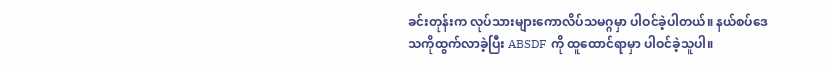ခင်းတုန်းက လုပ်သားများကောလိပ်သမဂ္ဂမှာ ပါဝင်ခဲ့ပါတယ်။ နယ်စပ်ဒေသကိုထွက်လာခဲ့ပြီး ABSDF ကို ထူထောင်ရာမှာ ပါဝင်ခဲ့သူပါ။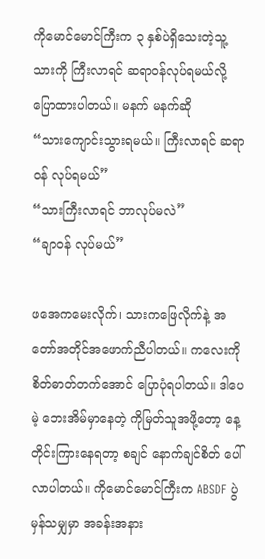ကိုမောင်မောင်ကြီးက ၃ နှစ်ပဲရှိသေးတဲ့သူ့သားကို ကြီးလာရင် ဆရာဝန်လုပ်ရမယ်လို့ ပြောထားပါတယ်။ မနက် မနက်ဆို
“သားကျောင်းသွားရမယ်။ ကြီးလာရင် ဆရာဝန် လုပ်ရမယ်”
“သားကြီးလာရင် ဘာလုပ်မလဲ”
“ချာဝန် လုပ်မယ်”

ဖအေကမေးလိုက်၊ သားကဖြေလိုက်နဲ့ အတော်အတိုင်အဖောက်ညီပါတယ်။ ကလေးကိုစိတ်ဓာတ်တက်အောင် ပြောပုံရပါတယ်။ ဒါပေမဲ့ ဘေးအိမ်မှာနေတဲ့ ကိုမြတ်သူအဖို့တော့ နေ့တိုင်းကြားနေရတာ့ စချင် နောက်ချင်စိတ် ပေါ်လာပါတယ်။ ကိုမောင်မောင်ကြီးက ABSDF ပွဲမှန်သမျှမှာ အခန်းအနား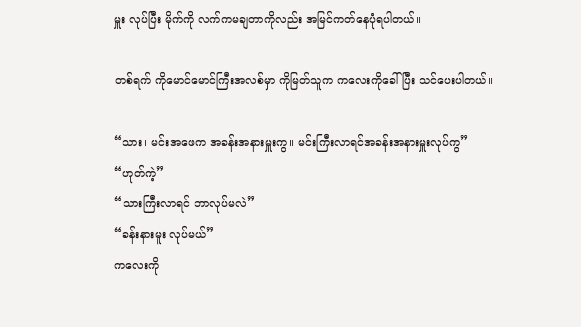မှူး လုပ်ပြီး မိုက်ကို လက်ကမချတာကိုလည်း အမြင်ကတ်နေပုံရပါတယ်။

တစ်ရက် ကိုမောင်မောင်ကြီးအလစ်မှာ ကိုမြတ်သူက ကလေးကိုခေါ်ပြီး သင်ပေးပါတယ်။

“သား၊ မင်းအဖေက အခန်းအနားမှူးကွ။ မင်းကြီးလာရင်အခန်းအနားမှူးလုပ်ကွ”
“ဟုတ်ကဲ့”
“သားကြီးလာရင် ဘာလုပ်မလဲ”
“ခန်းနားမူး လုပ်မယ်”
ကလေးကို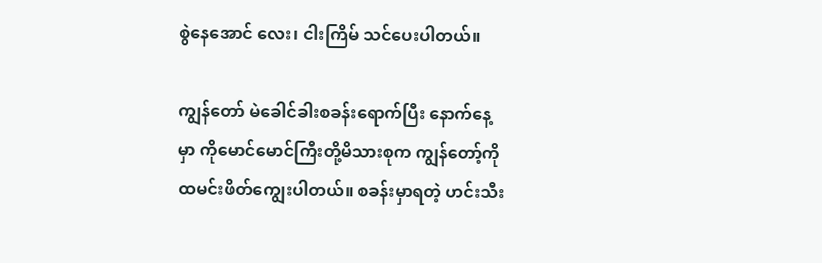စွဲနေအောင် လေး၊ ငါးကြိမ် သင်ပေးပါတယ်။

ကျွန်တော် မဲခေါင်ခါးစခန်းရောက်ပြီး နောက်နေ့မှာ ကိုမောင်မောင်ကြီးတို့မိသားစုက ကျွန်တော့်ကို ထမင်းဖိတ်ကျွေးပါတယ်။ စခန်းမှာရတဲ့ ဟင်းသီး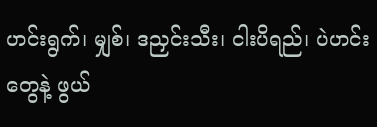ဟင်းရွက်၊ မျှစ်၊ ဒညှင်းသီး၊ ငါးပိရည်၊ ပဲဟင်းတွေနဲ့ ဖွယ်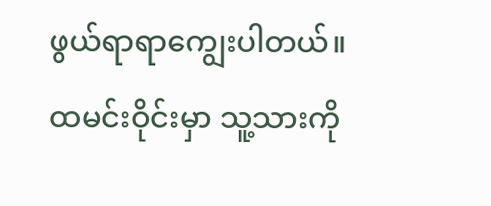ဖွယ်ရာရာကျွေးပါတယ်။ ထမင်းဝိုင်းမှာ သူ့သားကို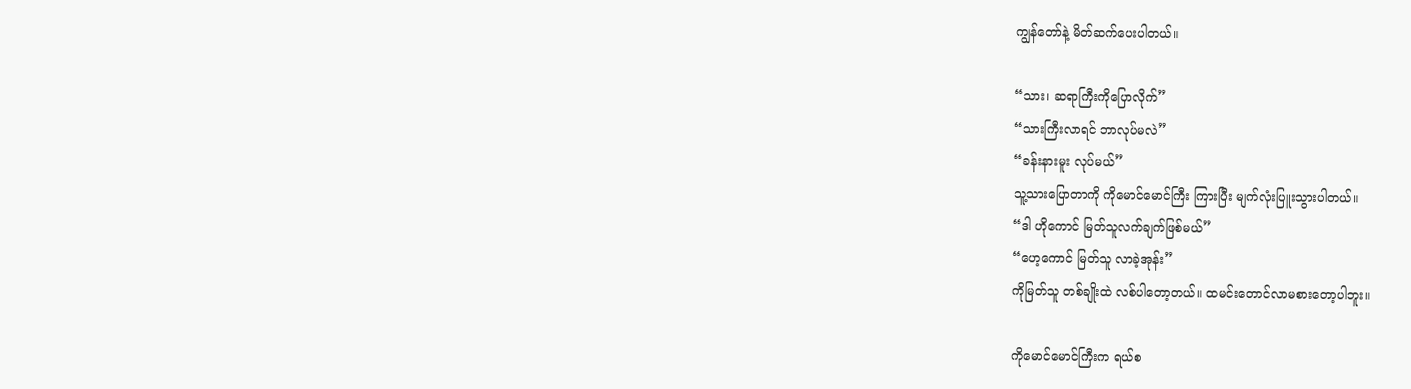ကျွန်တော်နဲ့ မိတ်ဆက်ပေးပါတယ်။

“သား၊ ဆရာကြီးကိုပြောလိုက်”
“သားကြီးလာရင် ဘာလုပ်မလဲ”
“ခန်းနားမူး လုပ်မယ်”
သူ့သားပြောတာကို ကိုမောင်မောင်ကြီး ကြားပြီး မျက်လုံးပြူးသွားပါတယ်။
“ဒါ ဟိုကောင် မြတ်သူလက်ချက်ဖြစ်မယ်”
“ဟေ့ကောင် မြတ်သူ လာခဲ့အုန်း”
ကိုမြတ်သူ တစ်ချိုးထဲ လစ်ပါတော့တယ်။ ထမင်းတောင်လာမစားတော့ပါဘူး။

ကိုမောင်မောင်ကြီးက ရယ်စ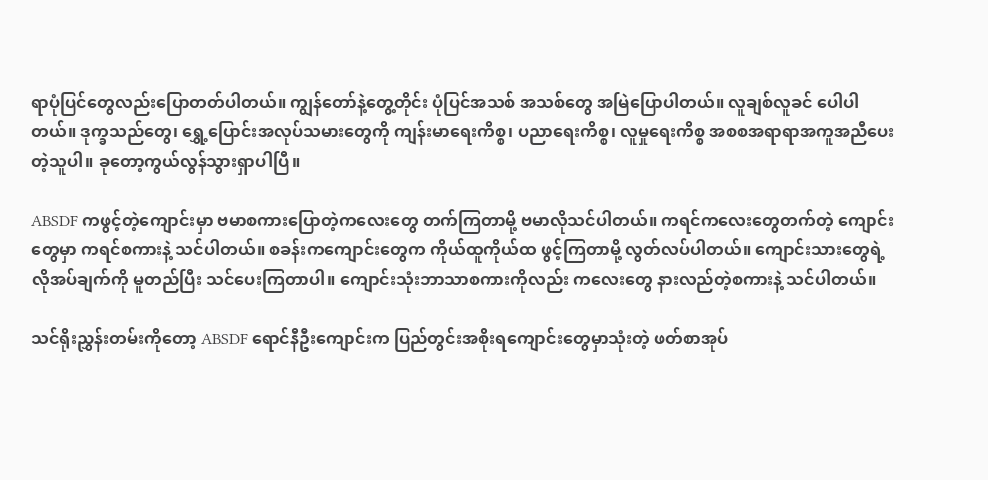ရာပုံပြင်တွေလည်းပြောတတ်ပါတယ်။ ကျွန်တော်နဲ့တွေ့တိုင်း ပုံပြင်အသစ် အသစ်တွေ အမြဲပြောပါတယ်။ လူချစ်လူခင် ပေါပါတယ်။ ဒုက္ခသည်တွေ၊ ရွှေ့ပြောင်းအလုပ်သမားတွေကို ကျန်းမာရေးကိစ္စ၊ ပညာရေးကိစ္စ၊ လူမှုရေးကိစ္စ အစစအရာရာအကူအညီပေးတဲ့သူပါ။ ခုတော့ကွယ်လွန်သွားရှာပါပြီ။

ABSDF ကဖွင့်တဲ့ကျောင်းမှာ ဗမာစကားပြောတဲ့ကလေးတွေ တက်ကြတာမို့ ဗမာလိုသင်ပါတယ်။ ကရင်ကလေးတွေတက်တဲ့ ကျောင်းတွေမှာ ကရင်စကားနဲ့ သင်ပါတယ်။ စခန်းကကျောင်းတွေက ကိုယ်ထူကိုယ်ထ ဖွင့်ကြတာမို့ လွတ်လပ်ပါတယ်။ ကျောင်းသားတွေရဲ့လိုအပ်ချက်ကို မူတည်ပြီး သင်ပေးကြတာပါ။ ကျောင်းသုံးဘာသာစကားကိုလည်း ကလေးတွေ နားလည်တဲ့စကားနဲ့ သင်ပါတယ်။

သင်ရိုးညွှန်းတမ်းကိုတော့ ABSDF ရောင်နီဦးကျောင်းက ပြည်တွင်းအစိုးရကျောင်းတွေမှာသုံးတဲ့ ဖတ်စာအုပ်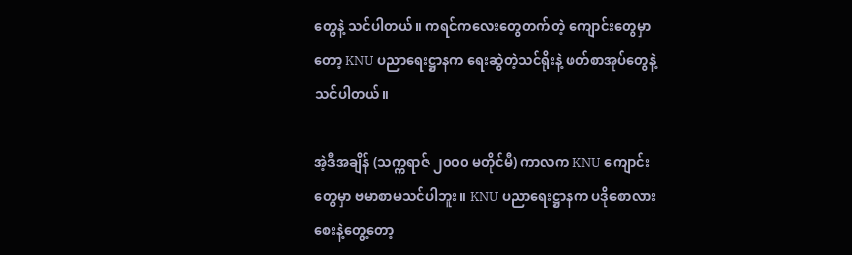တွေနဲ့ သင်ပါတယ်။ ကရင်ကလေးတွေတက်တဲ့ ကျောင်းတွေမှာတော့ KNU ပညာရေးဋ္ဌာနက ရေးဆွဲတဲ့သင်ရိုးနဲ့ ဖတ်စာအုပ်တွေနဲ့သင်ပါတယ်။

အဲ့ဒီအချိန် (သက္ကရာဇ် ၂၀၀၀ မတိုင်မီ) ကာလက KNU ကျောင်းတွေမှာ ဗမာစာမသင်ပါဘူး။ KNU ပညာရေးဋ္ဌာနက ပဒိုစောလားစေးနဲ့တွေ့တော့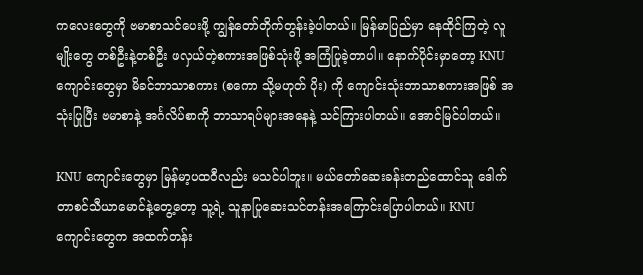ကလေးတွေကို ဗမာစာသင်ပေးဖို့ ကျွန်တော်တိုက်တွန်းခဲ့ပါတယ်။ မြန်မာပြည်မှာ နေထိုင်ကြတဲ့ လူမျိုးတွေ တစ်ဦးနဲ့တစ်ဦး ဖလှယ်တဲ့စကားအဖြစ်သုံးဖို့ အကြံပြုခဲ့တာပါ။ နောက်ပိုင်းမှာတော့ KNU ကျောင်းတွေမှာ မိခင်ဘာသာစကား (စကော သို့မဟုတ် ပိုး) ကို ကျောင်းသုံးဘာသာစကားအဖြစ် အသုံးပြုပြီး ဗမာစာနဲ့ အင်္ဂလိပ်စာကို ဘာသာရပ်များအနေနဲ့ သင်ကြားပါတယ်။ အောင်မြင်ပါတယ်။

KNU ကျောင်းတွေမှာ မြန်မာ့ပထဝီလည်း မသင်ပါဘူး။ မယ်တော်ဆေးခန်းတည်ထောင်သူ ဒေါက်တာစင်သီယာမောင်နဲ့တွေ့တော့ သူ့ရဲ့ သူနာပြုဆေးသင်တန်းအကြောင်းပြောပါတယ်။ KNU ကျောင်းတွေက အထက်တန်း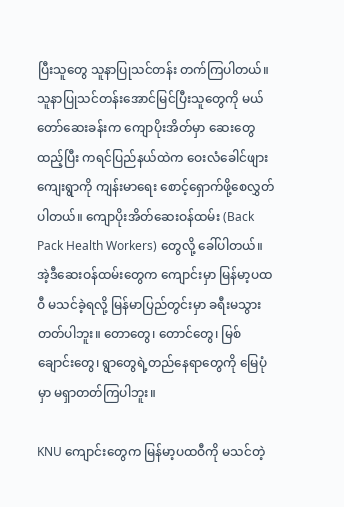ပြီးသူတွေ သူနာပြုသင်တန်း တက်ကြပါတယ်။ သူနာပြုသင်တန်းအောင်မြင်ပြီးသူတွေကို မယ်တော်ဆေးခန်းက ကျောပိုးအိတ်မှာ ဆေးတွေထည့်ပြီး ကရင်ပြည်နယ်ထဲက ဝေးလံခေါင်ဖျားကျေးရွာကို ကျန်းမာရေး စောင့်ရှောက်ဖို့စေလွှတ်ပါတယ်။ ကျောပိုးအိတ်ဆေးဝန်ထမ်း (Back Pack Health Workers) တွေလို့ ခေါ်ပါတယ်။ အဲ့ဒီဆေးဝန်ထမ်းတွေက ကျောင်းမှာ မြန်မာ့ပထဝီ မသင်ခဲ့ရလို့ မြန်မာပြည်တွင်းမှာ ခရီးမသွားတတ်ပါဘူး။ တောတွေ၊ တောင်တွေ၊ မြစ်ချောင်းတွေ၊ ရွာတွေရဲ့တည်နေရာတွေကို မြေပုံမှာ မရှာတတ်ကြပါဘူး။

KNU ကျောင်းတွေက မြန်မာ့ပထဝီကို မသင်တဲ့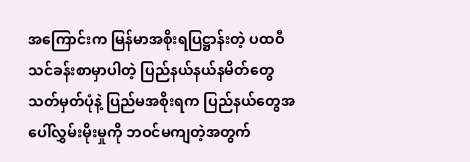အကြောင်းက မြန်မာအစိုးရပြဋ္ဌာန်းတဲ့ ပထဝီသင်ခန်းစာမှာပါတဲ့ ပြည်နယ်နယ်နမိတ်တွေ သတ်မှတ်ပုံနဲ့ ပြည်မအစိုးရက ပြည်နယ်တွေအပေါ်လွှမ်းမိုးမှုကို ဘဝင်မကျတဲ့အတွက်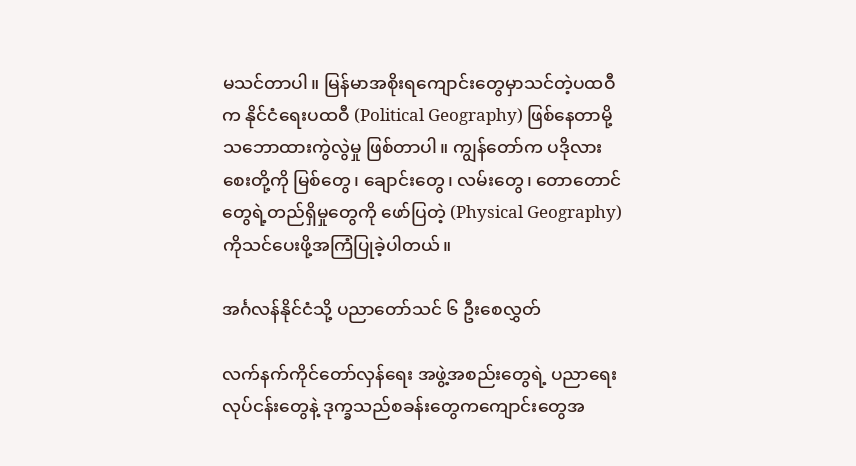မသင်တာပါ။ မြန်မာအစိုးရကျောင်းတွေမှာသင်တဲ့ပထဝီက နိုင်ငံရေးပထဝီ (Political Geography) ဖြစ်နေတာမို့ သဘောထားကွဲလွဲမှု ဖြစ်တာပါ။ ကျွန်တော်က ပဒိုလားစေးတို့ကို မြစ်တွေ၊ ချောင်းတွေ၊ လမ်းတွေ၊ တောတောင်တွေရဲ့တည်ရှိမှုတွေကို ဖော်ပြတဲ့ (Physical Geography) ကိုသင်ပေးဖို့အကြံပြုခဲ့ပါတယ်။

အင်္ဂလန်နိုင်ငံသို့ ပညာတော်သင် ၆ ဦးစေလွှတ်

လက်နက်ကိုင်တော်လှန်ရေး အဖွဲ့အစည်းတွေရဲ့ ပညာရေးလုပ်ငန်းတွေနဲ့ ဒုက္ခသည်စခန်းတွေကကျောင်းတွေအ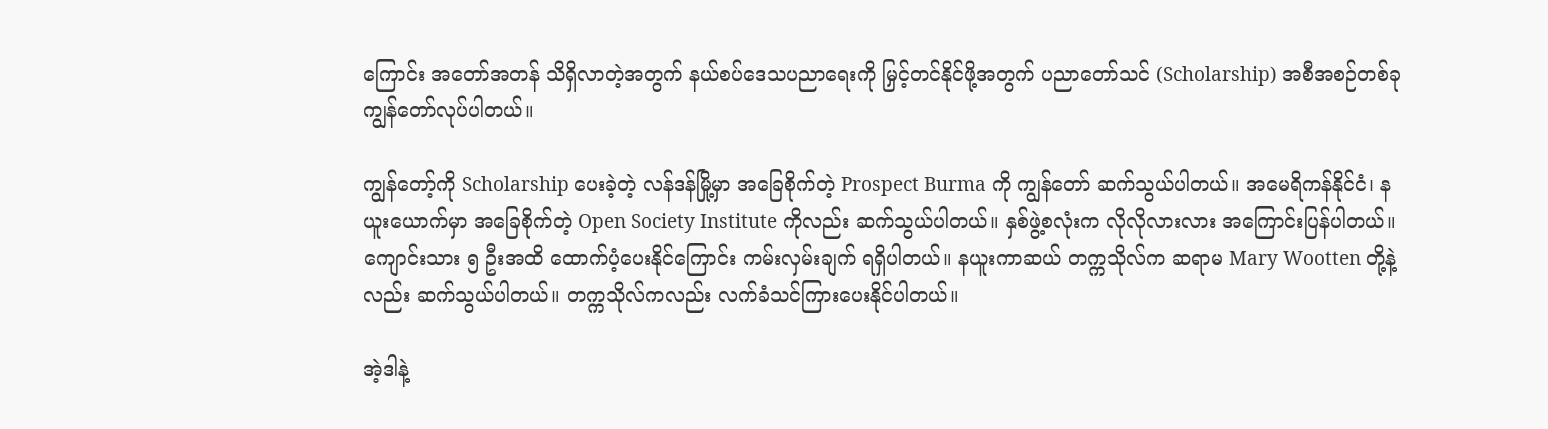ကြောင်း အတော်အတန် သိရှိလာတဲ့အတွက် နယ်စပ်ဒေသပညာရေးကို မြှင့်တင်နိုင်ဖို့အတွက် ပညာတော်သင် (Scholarship) အစီအစဉ်တစ်ခု ကျွန်တော်လုပ်ပါတယ်။

ကျွန်တော့်ကို Scholarship ပေးခဲ့တဲ့ လန်ဒန်မြို့မှာ အခြေစိုက်တဲ့ Prospect Burma ကို ကျွန်တော် ဆက်သွယ်ပါတယ်။ အမေရိကန်နိုင်ငံ၊ နယူးယောက်မှာ အခြေစိုက်တဲ့ Open Society Institute ကိုလည်း ဆက်သွယ်ပါတယ်။ နှစ်ဖွဲ့စလုံးက လိုလိုလားလား အကြောင်းပြန်ပါတယ်။ ကျောင်းသား ၅ ဦးအထိ ထောက်ပံ့ပေးနိုင်ကြောင်း ကမ်းလှမ်းချက် ရရှိပါတယ်။ နယူးကာဆယ် တက္ကသိုလ်က ဆရာမ Mary Wootten တို့နဲ့လည်း ဆက်သွယ်ပါတယ်။ တက္ကသိုလ်ကလည်း လက်ခံသင်ကြားပေးနိုင်ပါတယ်။

အဲ့ဒါနဲ့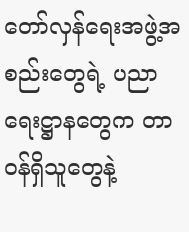တော်လှန်ရေးအဖွဲ့အစည်းတွေရဲ့ ပညာရေးဋ္ဌာနတွေက တာဝန်ရှိသူတွေနဲ့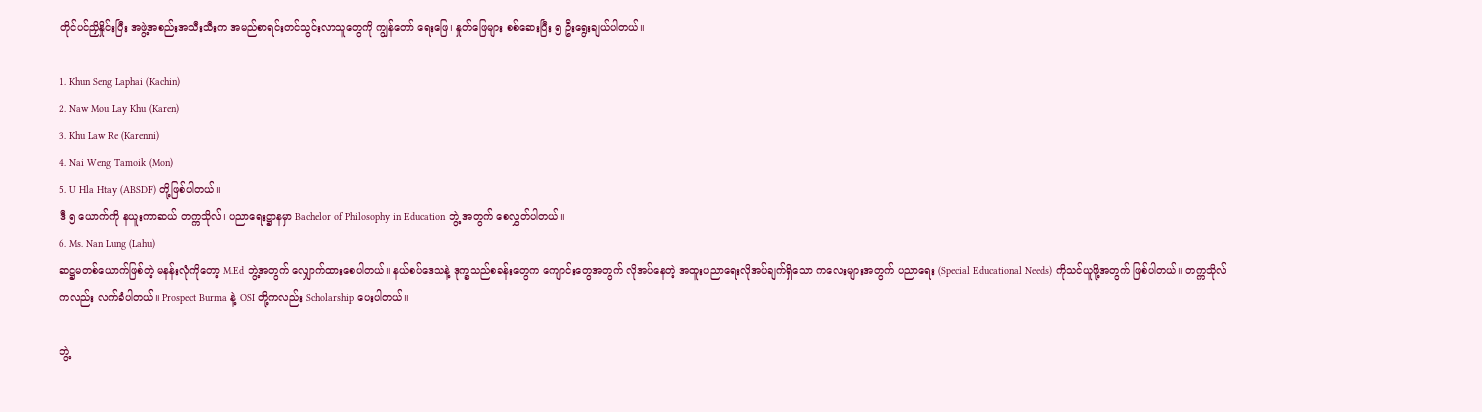တိုင်ပင်ညှိနှိုင်းပြီး အဖွဲ့အစည်းအသီးသီးက အမည်စာရင်းတင်သွင်းလာသူတွေကို ကျွန်တော် ရေးဖြေ၊ နှုတ်ဖြေများ စစ်ဆေးပြီး ၅ ဦးရွေးချယ်ပါတယ်။

1. Khun Seng Laphai (Kachin)
2. Naw Mou Lay Khu (Karen)
3. Khu Law Re (Karenni)
4. Nai Weng Tamoik (Mon)
5. U Hla Htay (ABSDF) တို့ဖြစ်ပါတယ်။
ဒီ ၅ ယောက်ကို နယူးကာဆယ် တက္ကသိုလ်၊ ပညာရေးဋ္ဌာနမှာ Bachelor of Philosophy in Education ဘွဲ့ အတွက် စေလွှတ်ပါတယ်။
6. Ms. Nan Lung (Lahu)
ဆဋ္ဌမတစ်ယောက်ဖြစ်တဲ့ မနန်းလုံကိုတော့ M.Ed ဘွဲ့အတွက် လျှောက်ထားစေပါတယ်။ နယ်စပ်ဒေသနဲ့ ဒုက္ခသည်စခန်းတွေက ကျောင်းတွေအတွက် လိုအပ်နေတဲ့ အထူးပညာရေးလိုအပ်ချက်ရှိသော ကလေးများအတွက် ပညာရေး (Special Educational Needs) ကိုသင်ယူဖို့အတွက် ဖြစ်ပါတယ်။ တက္ကသိုလ်ကလည်း လက်ခံပါတယ်။ Prospect Burma နဲ့ OSI တို့ကလည်း Scholarship ပေးပါတယ်။

ဘွဲ့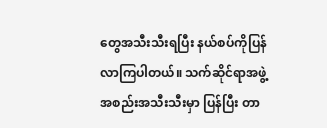တွေအသီးသီးရပြီး နယ်စပ်ကိုပြန်လာကြပါတယ်။ သက်ဆိုင်ရာအဖွဲ့အစည်းအသီးသီးမှာ ပြန်ပြီး တာ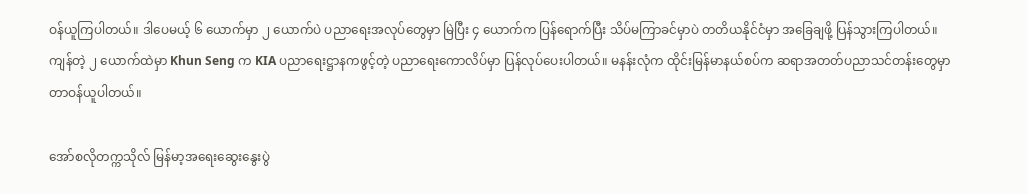ဝန်ယူကြပါတယ်။ ဒါပေမယ့် ၆ ယောက်မှာ ၂ ယောက်ပဲ ပညာရေးအလုပ်တွေမှာ မြဲပြီး ၄ ယောက်က ပြန်ရောက်ပြီး သိပ်မကြာခင်မှာပဲ တတိယနိုင်ငံမှာ အခြေချဖို့ ပြန်သွားကြပါတယ်။ ကျန်တဲ့ ၂ ယောက်ထဲမှာ Khun Seng က KIA ပညာရေးဋ္ဌာနကဖွင့်တဲ့ ပညာရေးကောလိပ်မှာ ပြန်လုပ်ပေးပါတယ်။ မနန်းလုံက ထိုင်းမြန်မာနယ်စပ်က ဆရာအတတ်ပညာသင်တန်းတွေမှာ တာဝန်ယူပါတယ်။

အော်စလိုတက္ကသိုလ် မြန်မာ့အရေးဆွေးနွေးပွဲ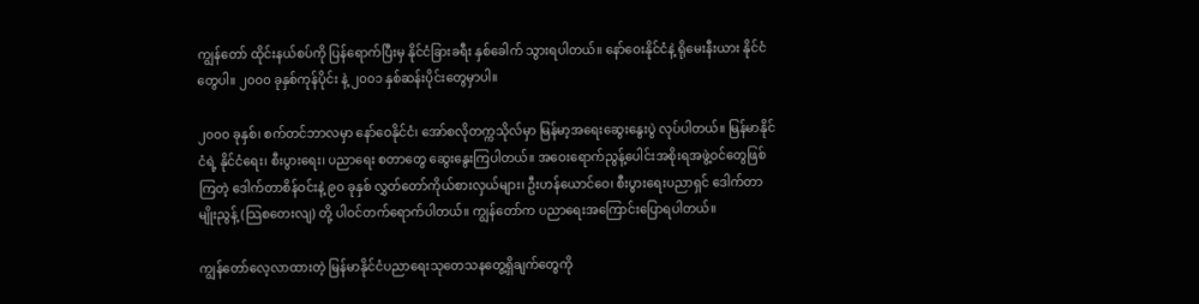ကျွန်တော် ထိုင်းနယ်စပ်ကို ပြန်ရောက်ပြီးမှ နိုင်ငံခြားခရီး နှစ်ခေါက် သွားရပါတယ်။ နော်ဝေးနိုင်ငံနဲ့ ရိုမေးနီးယား နိုင်ငံတွေပါ။ ၂၀၀၀ ခုနှစ်ကုန်ပိုင်း နဲ့ ၂၀၀၁ နှစ်ဆန်းပိုင်းတွေမှာပါ။

၂၀၀၀ ခုနှစ်၊ စက်တင်ဘာလမှာ နော်ဝေနိုင်ငံ၊ အော်စလိုတက္ကသိုလ်မှာ မြန်မာ့အရေးဆွေးနွေးပွဲ လုပ်ပါတယ်။ မြန်မာနိုင်ငံရဲ့ နိုင်ငံရေး၊ စီးပွားရေး၊ ပညာရေး စတာတွေ ဆွေးနွေးကြပါတယ်။ အဝေးရောက်ညွန့်ပေါင်းအစိုးရအဖွဲ့ဝင်တွေဖြစ်ကြတဲ့ ဒေါက်တာစိန်ဝင်းနဲ့ ၉၀ ခုနှစ် လွှတ်တော်ကိုယ်စားလှယ်များ၊ ဦးဟန်ယောင်ဝေ၊ စီးပွားရေးပညာရှင် ဒေါက်တာ မျိုးညွန့် (သြစတေးလျ) တို့ ပါဝင်တက်ရောက်ပါတယ်။ ကျွန်တော်က ပညာရေးအကြောင်းပြောရပါတယ်။

ကျွန်တော်လေ့လာထားတဲ့ မြန်မာနိုင်ငံပညာရေးသုတေသနတွေ့ရှိချက်တွေကို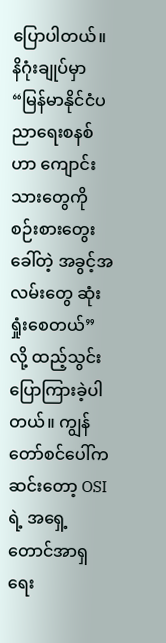ပြောပါတယ်။ နိဂုံးချုပ်မှာ “မြန်မာနိုင်ငံပညာရေးစနစ်ဟာ ကျောင်းသားတွေကို စဉ်းစားတွေးခေါ်တဲ့ အခွင့်အလမ်းတွေ ဆုံးရှုံးစေတယ်” လို့ ထည့်သွင်းပြောကြားခဲ့ပါတယ်။ ကျွန်တော်စင်ပေါ်ကဆင်းတော့ OSI ရဲ့ အရှေ့တောင်အာရှရေး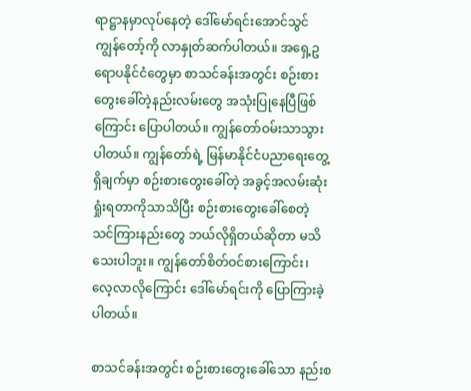ရာဋ္ဌာနမှာလုပ်နေတဲ့ ဒေါ်မော်ရင်းအောင်သွင် ကျွန်တော့်ကို လာနှုတ်ဆက်ပါတယ်။ အရှေ့ဥရောပနိုင်ငံတွေမှာ စာသင်ခန်းအတွင်း စဉ်းစားတွေးခေါ်တဲ့နည်းလမ်းတွေ အသုံးပြုနေပြီဖြစ်ကြောင်း ပြောပါတယ်။ ကျွန်တော်ဝမ်းသာသွားပါတယ်။ ကျွန်တော်ရဲ့ မြန်မာနိုင်ငံပညာရေးတွေ့ရှိချက်မှာ စဉ်းစားတွေးခေါ်တဲ့ အခွင့်အလမ်းဆုံးရှုံးရတာကိုသာသိပြီး စဉ်းစားတွေးခေါ်စေတဲ့ သင်ကြားနည်းတွေ ဘယ်လိုရှိတယ်ဆိုတာ မသိသေးပါဘူး။ ကျွန်တော်စိတ်ဝင်စားကြောင်း၊ လေ့လာလိုကြောင်း ဒေါ်မော်ရင်းကို ပြောကြားခဲ့ပါတယ်။

စာသင်ခန်းအတွင်း စဉ်းစားတွေးခေါ်သော နည်းစ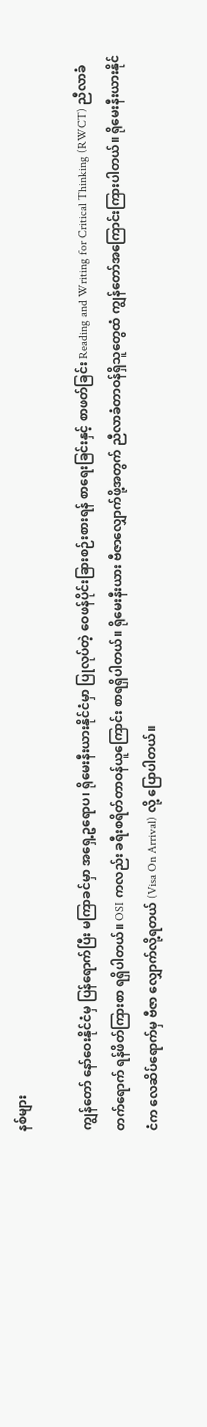နစ်များ

ကျွန်တော် နော်ဝေးနိုင်ငံမှ ပြန်ရောက်ပြီး မကြာခင်မှာ အရှေ့ဥရောပ၊ ရိုမေးနီးယားနိုင်ငံမှာ ပြုလုပ်တဲ့ ဝေဖန်ပိုင်းခြားစဉ်းစားရန် စာရေးခြင်းနှင့် စာဖတ်ခြင်း Reading and Writing for Critical Thinking (RWCT) ညီလာခံတက်ရောက် ရန်ဖိတ်ကြားစာ ရရှိပါတယ်။ OSI ကလည်း ခရီးစရိတ်တာဝန်ယူကြောင်း စာရရှိပါတယ်။ ရိုမေးနီးယား ဗီဇာလျှောက်ဖို့အတွက် ညီလာခံတာဝန်ရှိသူတွေထံ ကျွန်တော်အကြောင်းကြားပါတယ်။ ရိုမေးနီးယားနိုင်ငံက လေဆိပ်ရောက်မှ ဗီဇာ လျှောက်လို့ရတယ် (Visa On Arrival) လို့ ပြောပါတယ်။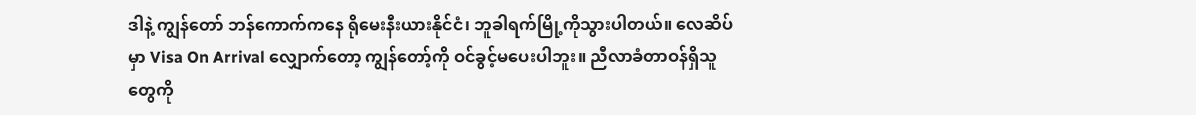ဒါနဲ့ ကျွန်တော် ဘန်ကောက်ကနေ ရိုမေးနီးယားနိုင်ငံ၊ ဘူခါရက်မြို့ကိုသွားပါတယ်။ လေဆိပ်မှာ Visa On Arrival လျှောက်တော့ ကျွန်တော့်ကို ဝင်ခွင့်မပေးပါဘူး။ ညီလာခံတာဝန်ရှိသူတွေကို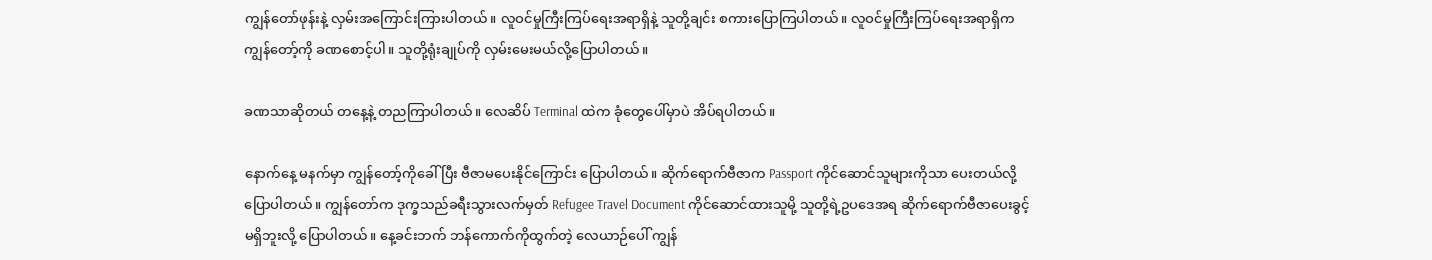ကျွန်တော်ဖုန်းနဲ့ လှမ်းအကြောင်းကြားပါတယ်။ လူဝင်မှုကြီးကြပ်ရေးအရာရှိနဲ့ သူတို့ချင်း စကားပြောကြပါတယ်။ လူဝင်မှုကြီးကြပ်ရေးအရာရှိက ကျွန်တော့်ကို ခဏစောင့်ပါ။ သူတို့ရုံးချုပ်ကို လှမ်းမေးမယ်လို့ပြောပါတယ်။

ခဏသာဆိုတယ် တနေ့နဲ့ တညကြာပါတယ်။ လေဆိပ် Terminal ထဲက ခုံတွေပေါ်မှာပဲ အိပ်ရပါတယ်။

နောက်နေ့ မနက်မှာ ကျွန်တော့်ကိုခေါ်ပြီး ဗီဇာမပေးနိုင်ကြောင်း ပြောပါတယ်။ ဆိုက်ရောက်ဗီဇာက Passport ကိုင်ဆောင်သူများကိုသာ ပေးတယ်လို့ပြောပါတယ်။ ကျွန်တော်က ဒုက္ခသည်ခရီးသွားလက်မှတ် Refugee Travel Document ကိုင်ဆောင်ထားသူမို့ သူတို့ရဲ့ဥပဒေအရ ဆိုက်ရောက်ဗီဇာပေးခွင့်မရှိဘူးလို့ ပြောပါတယ်။ နေ့ခင်းဘက် ဘန်ကောက်ကိုထွက်တဲ့ လေယာဉ်ပေါ် ကျွန်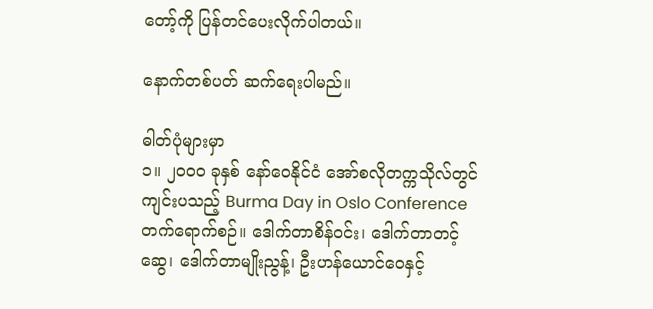တော့်ကို ပြန်တင်ပေးလိုက်ပါတယ်။

နောက်တစ်ပတ် ဆက်ရေးပါမည်။

ဓါတ်ပုံများမှာ
၁။ ၂၀၀၀ ခုနှစ် နော်ဝေနိုင်ငံ အော်စလိုတက္ကသိုလ်တွင်ကျင်းပသည့် Burma Day in Oslo Conference တက်ရောက်စဉ်။ ဒေါက်တာစိန်ဝင်း၊ ဒေါက်တာတင့်ဆွေ၊ ဒေါက်တာမျိုးညွန့်၊ ဦးဟန်ယောင်ဝေနှင့်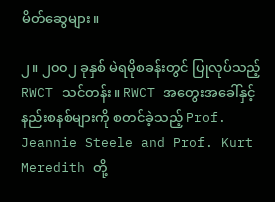မိတ်ဆွေများ။

၂။ ၂၀၀၂ ခုနှစ် မဲရမိုစခန်းတွင် ပြုလုပ်သည့် RWCT သင်တန်း။ RWCT အတွေးအခေါ်နှင့် နည်းစနစ်များကို စတင်ခဲ့သည့် Prof. Jeannie Steele and Prof. Kurt Meredith တို့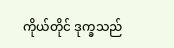ကိုယ်တိုင် ဒုက္ခသည်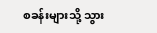စခန်းများသို့ သွား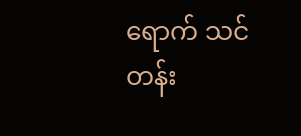ရောက် သင်တန်း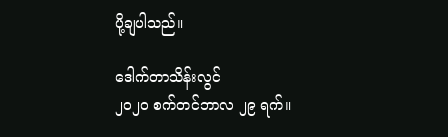ပို့ချပါသည်။

ဒေါက်တာသိန်းလွင်
၂၀၂၀ စက်တင်ဘာလ ၂၉ ရက်။